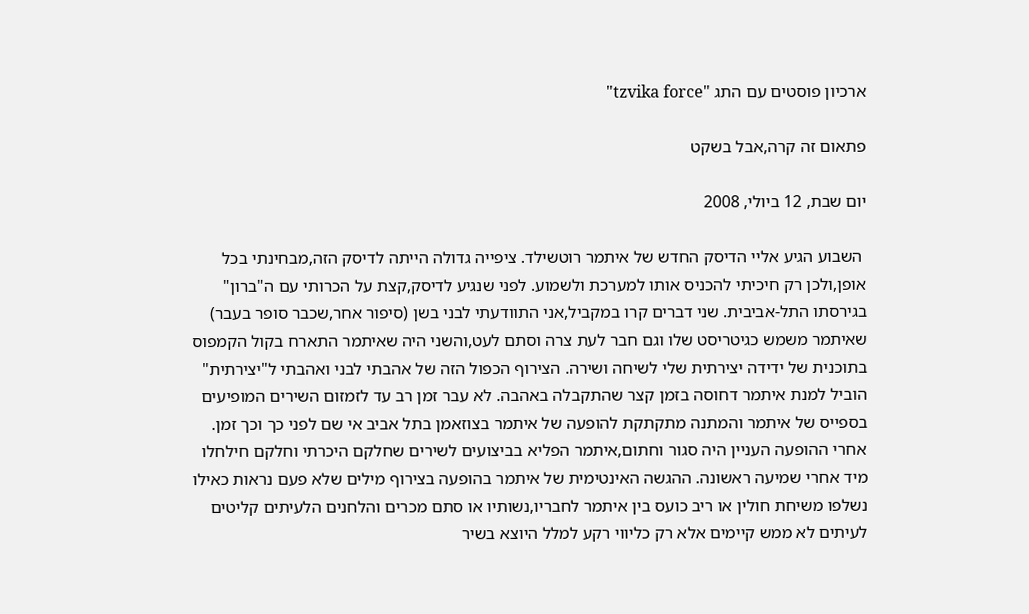ארכיון פוסטים עם התג "tzvika force"

פתאום זה קרה,אבל בשקט

יום שבת, 12 ביולי, 2008

 השבוע הגיע אליי הדיסק החדש של איתמר רוטשילד. ציפייה גדולה הייתה לדיסק הזה,מבחינתי בכל אופן,ולכן רק חיכיתי להכניס אותו למערכת ולשמוע. לפני שנגיע לדיסק,קצת על הכרותי עם ה"ברון" בגירסתו התל-אביבית. שני דברים קרו במקביל,אני התוודעתי לבני בשן (סיפור אחר,שכבר סופר בעבר) שאיתמר משמש כגיטריסט שלו וגם חבר לעת צרה וסתם לעט,והשני היה שאיתמר התארח בקול הקמפוס בתוכנית של ידידה יצירתית שלי לשיחה ושירה. הצירוף הכפול הזה של אהבתי לבני ואהבתי ל"יצירתית" הוביל למנת איתמר דחוסה בזמן קצר שהתקבלה באהבה. לא עבר זמן רב עד לזמזום השירים המופיעים בספייס של איתמר והמתנה מתקתקת להופעה של איתמר בצוזאמן בתל אביב אי שם לפני כך וכך זמן. אחרי ההופעה העניין היה סגור וחתום,איתמר הפליא בביצועים לשירים שחלקם היכרתי וחלקם חילחלו מיד אחרי שמיעה ראשונה. ההגשה האינטימית של איתמר בהופעה בצירוף מילים שלא פעם נראות כאילו נשלפו משיחת חולין או ריב כועס בין איתמר לחבריו,נשותיו או סתם מכרים והלחנים הלעיתים קליטים לעיתים לא ממש קיימים אלא רק כליווי רקע למלל היוצא בשיר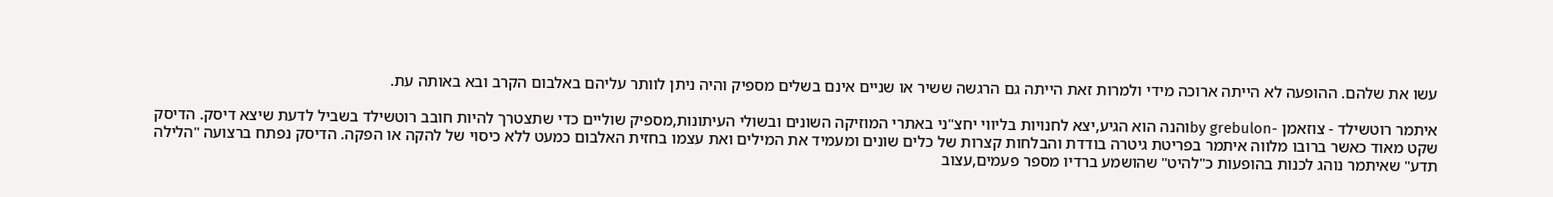עשו את שלהם. ההופעה לא הייתה ארוכה מידי ולמרות זאת הייתה גם הרגשה ששיר או שניים אינם בשלים מספיק והיה ניתן לוותר עליהם באלבום הקרב ובא באותה עת.

איתמר רוטשילד - צוזאמן -by grebulonוהנה הוא הגיע,יצא לחנויות בליווי יחצ"ני באתרי המוזיקה השונים ובשולי העיתונות,מספיק שוליים כדי שתצטרך להיות חובב רוטשילד בשביל לדעת שיצא דיסק. הדיסק שקט מאוד כאשר ברובו מלווה איתמר בפריטת גיטרה בודדת והבלחות קצרות של כלים שונים ומעמיד את המילים ואת עצמו בחזית האלבום כמעט ללא כיסוי של להקה או הפקה. הדיסק נפתח ברצועה "הלילה תדע" שאיתמר נוהג לכנות בהופעות כ"להיט" שהושמע ברדיו מספר פעמים,עצוב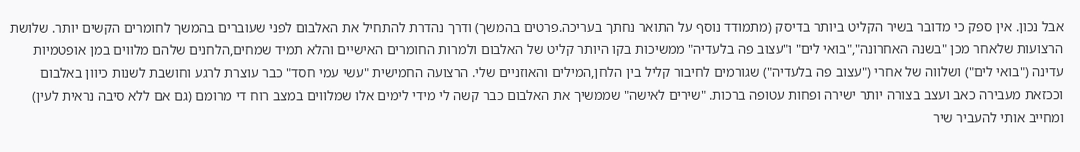אבל נכון. אין ספק כי מדובר בשיר הקליט ביותר בדיסק (מתמודד נוסף על התואר נחתך בעריכה.פרטים בהמשך) ודרך נהדרת להתחיל את האלבום לפני שעוברים בהמשך לחומרים הקשים יותר. שלושת הרצועות שלאחר מכן "בשנה האחרונה","בואי לים" ו"עצוב פה בלעדיה" ממשיכות בקו היותר קליט של האלבום ולמרות החומרים האישיים והלא תמיד שמחים,הלחנים שלהם מלווים במן אופטמיות עדינה ("בואי לים") ושלווה של אחרי ("עצוב פה בלעדיה") שגורמים לחיבור קליל בין הלחן,המילים והאוזניים שלי. הרצועה החמישית "עשי עמי חסד" כבר עוצרת לרגע וחושבת לשנות כיוון באלבום וככזאת מעבירה כאב ועצב בצורה יותר ישירה ופחות עטופה ברכות. "שירים לאישה" שממשיך את האלבום כבר קשה לי מידי לימים אלו שמלווים במצב רוח די מרומם (גם אם ללא סיבה נראית לעין) ומחייב אותי להעביר שיר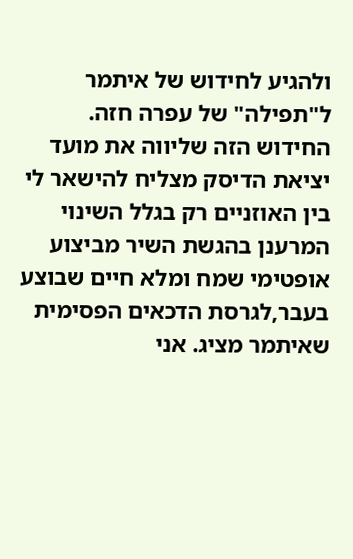ולהגיע לחידוש של איתמר ל"תפילה" של עפרה חזה. החידוש הזה שליווה את מועד יציאת הדיסק מצליח להישאר לי בין האוזניים רק בגלל השינוי המרענן בהגשת השיר מביצוע אופטימי שמח ומלא חיים שבוצע בעבר,לגרסת הדכאים הפסימית שאיתמר מציג. אני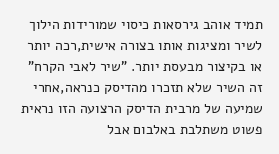תמיד אוהב גירסאות כיסוי שמורידות הילוך לשיר ומציגות אותו בצורה אישית,רכה יותר או בקיצור מבעסת יותר. "שיר לאבי הקרח" זה השיר שלא תזכרו מהדיסק כנראה,אחרי שמיעה של מרבית הדיסק הרצועה הזו נראית פשוט משתלבת באלבום אבל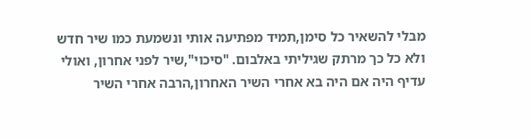מבלי להשאיר כל סימן,תמיד מפתיעה אותי ונשמעת כמו שיר חדש ולא כל כך מרתק שגיליתי באלבום. "סיכוי",שיר לפני אחרון, ואולי עדיף היה אם היה בא אחרי השיר האחרון,הרבה אחרי השיר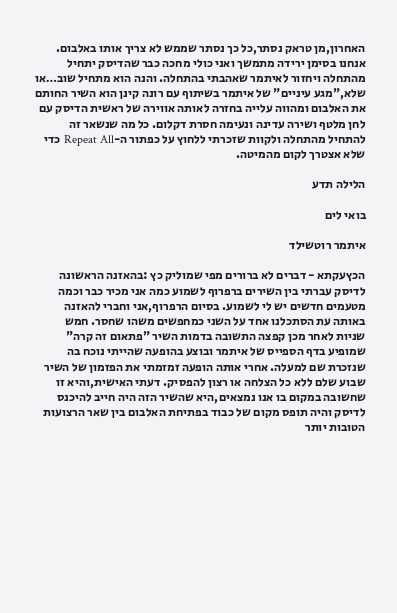האחרון,מן טראק נסתר,כל כך נסתר שממש לא צריך אותו באלבום. אנחנו בסימן ירידה מתמשך ואני כולי מחכה כבר שהדיסק יתחיל מהתחלה ויחזור לאיתמר שאהבתי בהתחלה. והנה הוא מתחיל שוב…או שלא,"מגע עיניים" של איתמר בשיתוף עם רונה קינן הוא השיר החותם את האלבום ומהווה עלייה בחזרה לאותה אווירה של ראשית הדיסק עם לחן מלטף ושירה עדינה ונעימה חסרת דקלום. כל מה שנשאר זה להתחיל מהתחלה ולקוות שזכרתי ללחוץ על כפתור ה-Repeat All כדי שלא אצטרך לקום מהמיטה.

הלילה תדע

בואי לים

איתמר רוטשילד

הכץעקתא - דברים לא ברורים מפי שמוליק כץ :בהאזנה הראשונה לדיסק עברתי בין השירים ברפרוף לשמוע כמה אני מכיר כבר וכמה מטעמים חדשים יש לי לשמוע. בסיום הרפרוף,אני וחברי להאזנה באותה עת הסתכלנו אחד על השני כמחפשים משהו שחסר. חמש שניות לאחר מכן קפצה התשובה בדמות השיר "פתאום זה קרה" שמופיע בדף הספייס של איתמר ובוצע בהופעה שהייתי נוכח בה שנזכרת שם למעלה. אחרי אותה הופעה זמזמתי את הפזמון של השיר שבוע שלם ללא כל הצלחה או רצון להפסיק. דעתי האישית,והיא זו שחשובה במקום בו אנו נמצאים,היא שהשיר הזה היה חייב להיכנס לדיסק והיה תופס מקום של כבוד בפתיחת האלבום בין שאר הרצועות הטובות יותר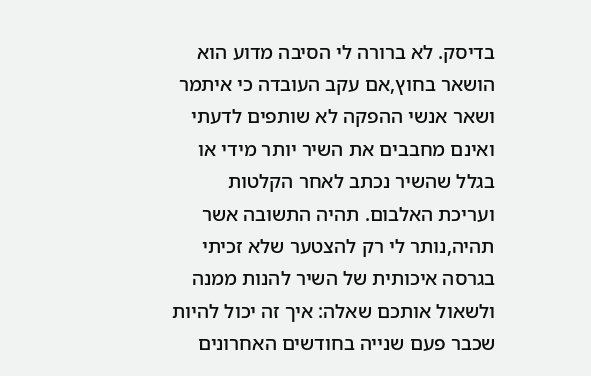בדיסק. לא ברורה לי הסיבה מדוע הוא הושאר בחוץ,אם עקב העובדה כי איתמר ושאר אנשי ההפקה לא שותפים לדעתי ואינם מחבבים את השיר יותר מידי או בגלל שהשיר נכתב לאחר הקלטות ועריכת האלבום. תהיה התשובה אשר תהיה,נותר לי רק להצטער שלא זכיתי בגרסה איכותית של השיר להנות ממנה ולשאול אותכם שאלה: איך זה יכול להיות שכבר פעם שנייה בחודשים האחרונים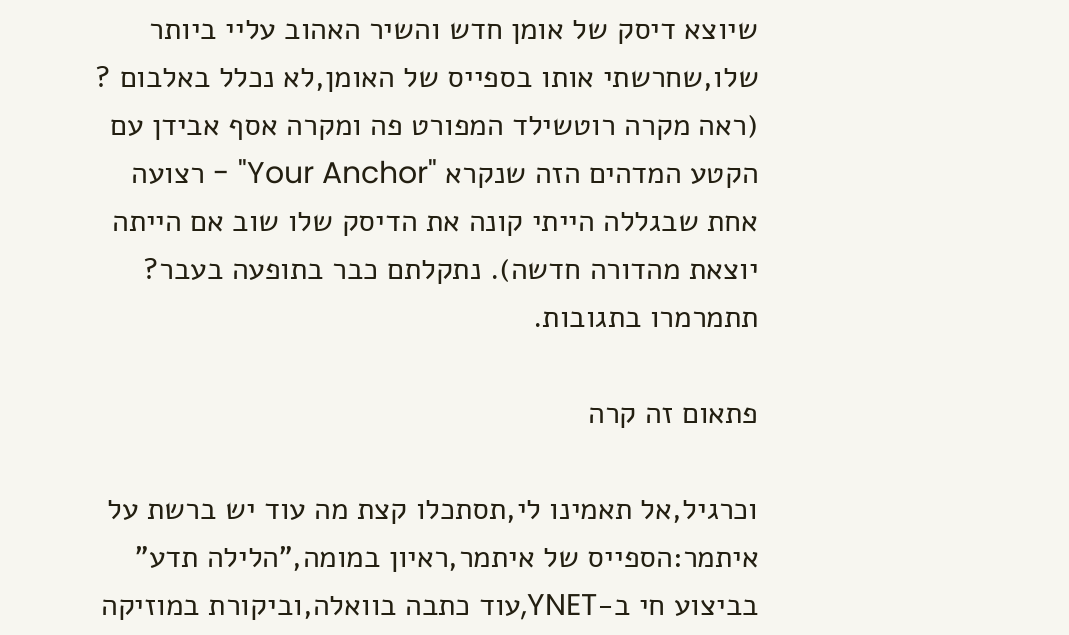שיוצא דיסק של אומן חדש והשיר האהוב עליי ביותר שלו,שחרשתי אותו בספייס של האומן,לא נכלל באלבום ? (ראה מקרה רוטשילד המפורט פה ומקרה אסף אבידן עם הקטע המדהים הזה שנקרא "Your Anchor" - רצועה אחת שבגללה הייתי קונה את הדיסק שלו שוב אם הייתה יוצאת מהדורה חדשה). נתקלתם כבר בתופעה בעבר? תתמרמרו בתגובות.

פתאום זה קרה

וכרגיל,אל תאמינו לי,תסתכלו קצת מה עוד יש ברשת על איתמר:הספייס של איתמר,ראיון במומה,"הלילה תדע" בביצוע חי ב-YNET,עוד כתבה בוואלה,וביקורת במוזיקה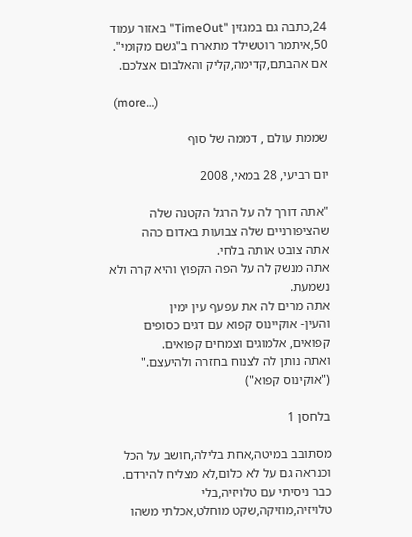24,כתבה גם במגזין "TimeOut" באזור עמוד 50,איתמר רוטשילד מתארח ב"גשם מקומי". אם אהבתם,קדימה,קליק והאלבום אצלכם.

  (more…)

שממת עולם , דממה של סוף

יום רביעי, 28 במאי, 2008

"אתה דורך לה על הרגל הקטנה שלה
שהציפורניים שלה צבועות באדום כהה
אתה צובט אותה בלחי.
אתה מנשק לה על הפה הקפוץ והיא קרה ולא נשמעת.
אתה מרים לה את עפעף עין ימין
והעין- אוקיינוס קפוא עם דגים כסופים קפואים, אלמוגים וצמחים קפואים.
ואתה נותן לה לצנוח בחזרה ולהיעצם."
("אוקינוס קפוא")

בלחסן 1

מסתובב במיטה,אחת בלילה,חושב על הכל וכנראה גם על לא כלום,לא מצליח להירדם. כבר ניסיתי עם טלויזיה,בלי טלויזיה,מוזיקה,שקט מוחלט,אכלתי משהו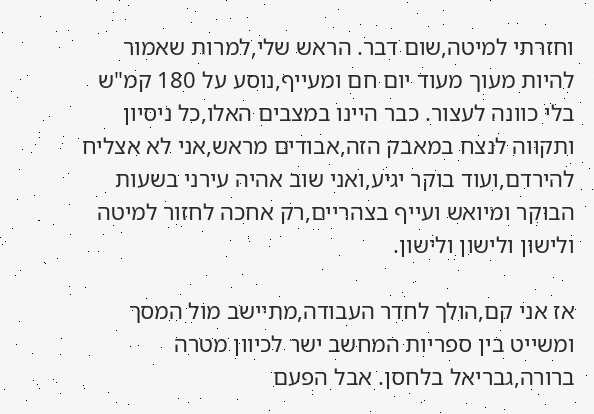וחזרתי למיטה,שום דבר. הראש שלי,למרות שאמור להיות מעוך מעוד יום חם ומעייף,נוסע על 180 קמ"ש בלי כוונה לעצור. כבר היינו במצבים האלו,כל ניסיון ותקווה לנצח במאבק הזה,אבודים מראש,אני לא אצליח להירדם,ועוד בוקר יגיע,ואני שוב אהיה עירני בשעות הבוקר ומיואש ועייף בצהריים,רק אחכה לחזור למיטה ולישון ולישון ולישון.

אז אני קם,הולך לחדר העבודה,מתיישב מול המסך ומשייט בין ספריות המחשב ישר לכיוון מטרה ברורה,גבריאל בלחסן. אבל הפעם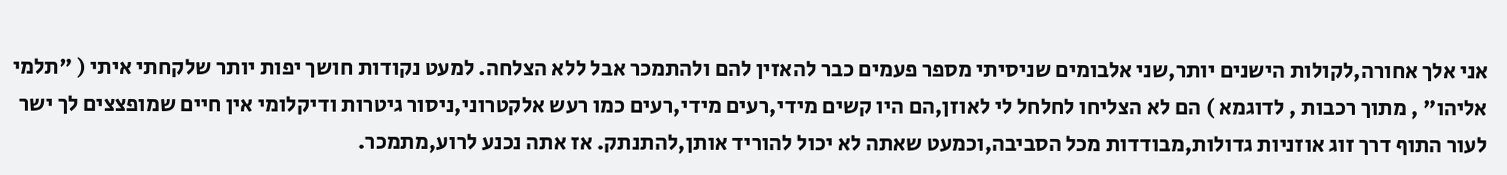אני אלך אחורה,לקולות הישנים יותר,שני אלבומים שניסיתי מספר פעמים כבר להאזין להם ולהתמכר אבל ללא הצלחה. למעט נקודות חושך יפות יותר שלקחתי איתי ( "תלמי אליהו" , מתוך רכבות , לדוגמא ) הם לא הצליחו לחלחל לי לאוזן,הם היו קשים מידי,רעים מידי,רעים כמו רעש אלקטרוני,ניסור גיטרות ודיקלומי אין חיים שמופצצים לך ישר לעור התוף דרך זוג אוזניות גדולות,מבודדות מכל הסביבה,וכמעט שאתה לא יכול להוריד אותן,להתנתק. אז אתה נכנע לרוע,מתמכר.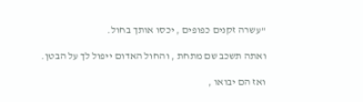"עשרה זקנים כפופים , יכסו אותך בחול.

ואתה תשכב שם מתחת , והחול האדום ייפול לך על הבטן.

ואז הם יבואו ,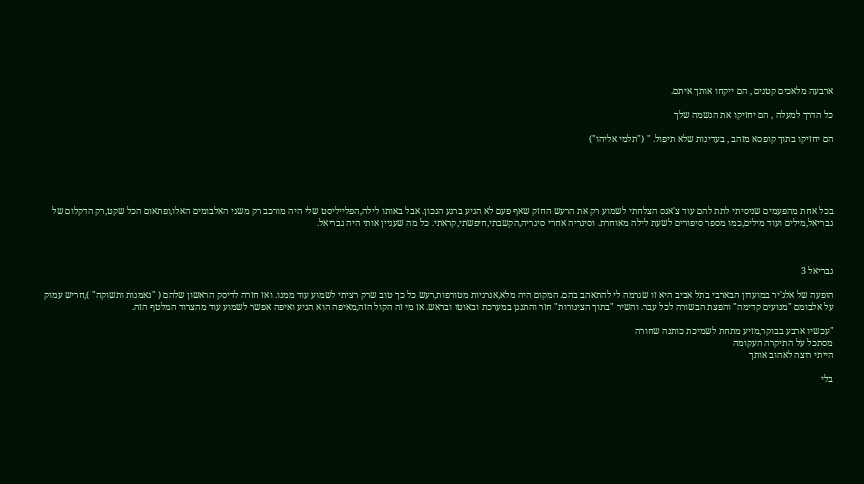ארבעה מלאכים קטנים , הם ייקחו אותך איתם.

כל הדרך למעלה , הם יחזיקו את הנשמה שלך

הם יחזיקו בתוך קופסא מזהב , בעדינות שלא תיפול. " ("תלמי אליהו")





בכל אחת מהפעמים שניסיתי לתת להם עוד צ'אנס הצלחתי לשמוע רק את הרעש החזק שאף פעם לא הגיע ברגע הנכון. אבל באותו לילה,הפלייליסט שלי היה מורכב רק משני האלבומים האלו,ופתאום הכל שקט,רק הדקלום של גבריאל,מילים ועוד מילים,כמו מספר סיפורים לשעת לילה מאוחרת. וסיגריה אחרי סיגריה,הקשבתי,חיפשתי,קראתי. כל מה שעניין אותי היה גבריאל.



גבריאל 3

הופעה של אלג'יר במועדון הבארבי בתל אביב היא זו שגרמה לי להתאהב בהם. המקום היה מלא,אנרגיות מטורפות,רעש כל כך טוב שרק רציתי לשמוע עוד ממנו. ואז חזרה לדיסק הראשון שלהם ( "נאמנות ותשוקה" ),חריש עמוק על אלבומם "מנועים קדימה" והפצת הבשורה לכל עבר. והשיר "בתוך הצינורות" חזר והתנגן במערכת ובאוטו ובראש. אז מי זה הקול הזה,מאיפה הוא הגיע ואיפה אפשר לשמוע עוד מהצרוד המלטף הזה.

"עכשיו ארבע בבוקר,מזיע מתחת לשמיכת כותנה שחורה
מסתכל על התיקרה העקומה
הייתי רוצה לאהוב אותך

בלי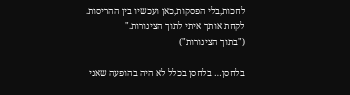לחכות,בלי הפסקות,כאן ועכשיו בין ההריסות.
לקחת אותך איתי לתוך הצינורות."
("בתוך הצינורות")

בלחסן… בלחסן בכלל לא היה בהופעה שאני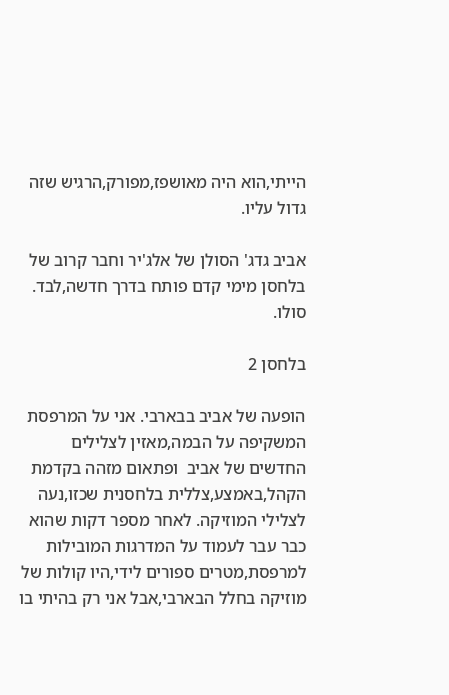הייתי,הוא היה מאושפז,מפורק,הרגיש שזה גדול עליו.

אביב גדג' הסולן של אלג'יר וחבר קרוב של בלחסן מימי קדם פותח בדרך חדשה,לבד. סולו.

בלחסן 2

הופעה של אביב בבארבי. אני על המרפסת המשקיפה על הבמה,מאזין לצלילים החדשים של אביב  ופתאום מזהה בקדמת הקהל,באמצע,צללית בלחסנית שכזו,נעה לצלילי המוזיקה. לאחר מספר דקות שהוא כבר עבר לעמוד על המדרגות המובילות למרפסת,מטרים ספורים לידי,היו קולות של מוזיקה בחלל הבארבי,אבל אני רק בהיתי בו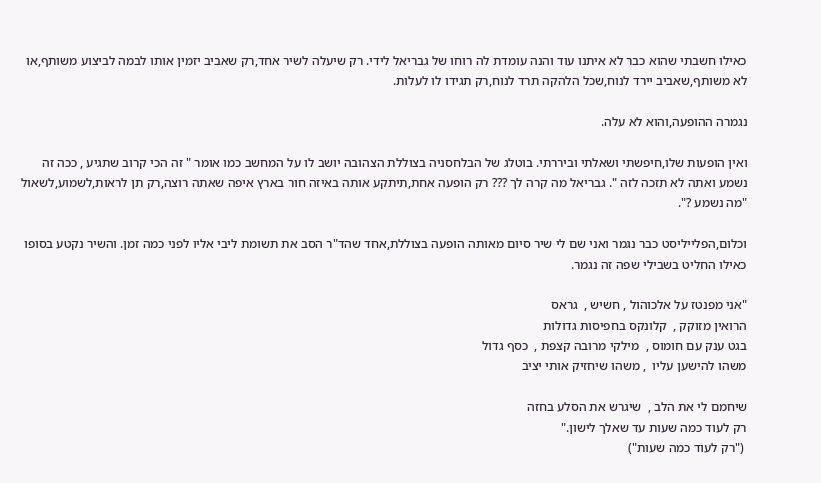כאילו חשבתי שהוא כבר לא איתנו עוד והנה עומדת לה רוחו של גבריאל לידי. רק שיעלה לשיר אחד,רק שאביב יזמין אותו לבמה לביצוע משותף,או לא משותף,שאביב יירד לנוח,שכל הלהקה תרד לנוח,רק תגידו לו לעלות.

נגמרה ההופעה,והוא לא עלה.

ואין הופעות שלו,חיפשתי ושאלתי וביררתי. בוטלג של הבלחסניה בצוללת הצהובה יושב לו על המחשב כמו אומר " זה הכי קרוב שתגיע , ככה זה נשמע ואתה לא תזכה לזה ". גבריאל מה קרה לך ??? רק הופעה אחת,תיתקע אותה באיזה חור בארץ איפה שאתה רוצה,רק תן לראות,לשמוע,לשאול "מה נשמע ?".

וכלום,הפלייליסט כבר נגמר ואני שם לי שיר סיום מאותה הופעה בצוללת,אחד שהד"ר הסב את תשומת ליבי אליו לפני כמה זמן. והשיר נקטע בסופו כאילו החליט בשבילי שפה זה נגמר.

"אני מפנטז על אלכוהול , חשיש ,  גראס
הרואין מזוקק ,  קלונקס בחפיסות גדולות
בגט ענק עם חומוס ,  מילקי מרובה קצפת ,  כסף גדול
משהו להישען עליו  , משהו שיחזיק אותי יציב

שיחמם לי את הלב ,  שיגרש את הסלע בחזה
רק לעוד כמה שעות עד שאלך לישון."
 ("רק לעוד כמה שעות")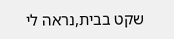שקט בבית,נראה לי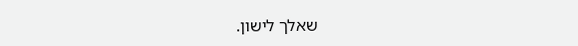שאלך לישון.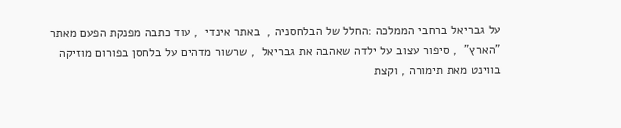על גבריאל ברחבי הממלכה :החלל של הבלחסניה ,  באתר אינדי  , עוד כתבה מפנקת הפעם מאתר "הארץ"  , סיפור עצוב על ילדה שאהבה את גבריאל  , שרשור מדהים על בלחסן בפורום מוזיקה בווינט מאת תימורה , וקצת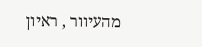מהעיוור , ראיון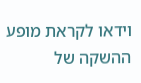וידאו לקראת מופע ההשקה של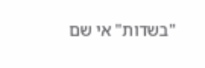"בשדות" אי שם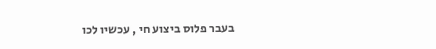בעבר פלוס ביצוע חי , עכשיו לכו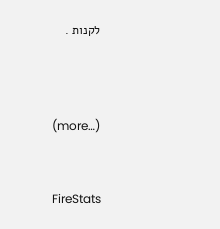לקנות .



(more…)


FireStats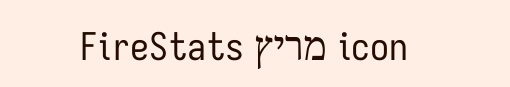icon מריץ FireStats